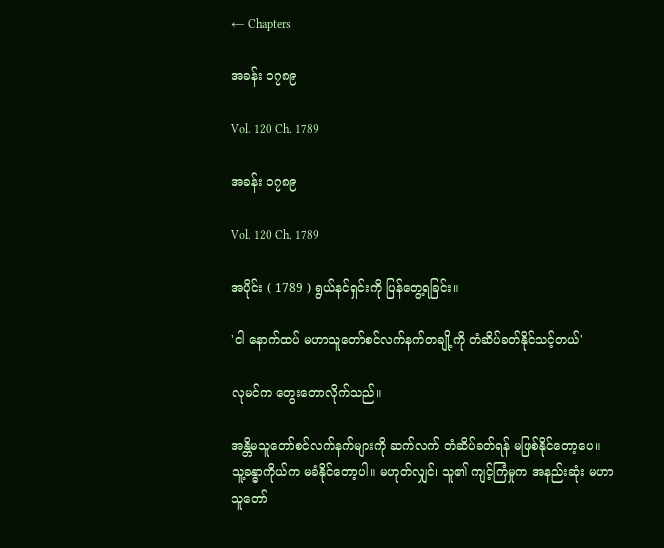← Chapters

အခန်း ၁၇၈၉

Vol. 120 Ch. 1789

အခန်း ၁၇၈၉

Vol. 120 Ch. 1789

အပိုင်း ( 1789 ) ရွယ်နင်ရှင်းကို ပြန်တွေ့ရခြင်း။

'ငါ နောက်ထပ် မဟာသူတော်စင်လက်နက်တချို့ကို တံဆိပ်ခတ်နိုင်သင့်တယ်'

လုမင်က တွေးတောလိုက်သည်။

အန္တိမသူတော်စင်လက်နက်များကို ဆက်လက် တံဆိပ်ခတ်ရန် မဖြစ်နိုင်တော့ပေ။ သူ့ခန္ဓာကိုယ်က မခံနိုင်တော့ပါ။ မဟုတ်လျှင်၊ သူ၏ ကျင့်ကြံမှုက အနည်းဆုံး မဟာသူတော်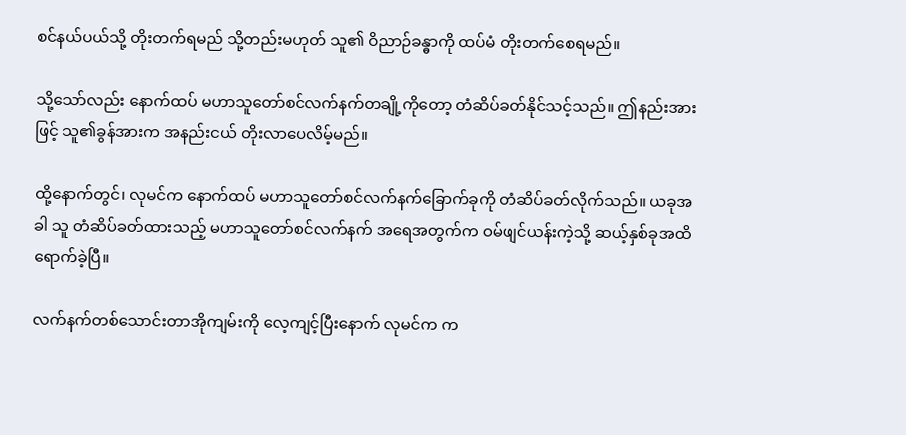စင်နယ်ပယ်သို့ တိုးတက်ရမည် သို့တည်းမဟုတ် သူ၏ ဝိညာဉ်ခန္ဓာကို ထပ်မံ တိုးတက်စေရမည်။

သို့သော်လည်း နောက်ထပ် မဟာသူတော်စင်လက်နက်တချို့ကိုတော့ တံဆိပ်ခတ်နိုင်သင့်သည်။ ဤနည်းအားဖြင့် သူ၏ခွန်အားက အနည်းငယ် တိုးလာပေလိမ့်မည်။

ထို့နောက်တွင်၊ လုမင်က နောက်ထပ် မဟာသူတော်စင်လက်နက်ခြောက်ခုကို တံဆိပ်ခတ်လိုက်သည်။ ယခုအခါ သူ တံဆိပ်ခတ်ထားသည့် မဟာသူတော်စင်လက်နက် အရေအတွက်က ဝမ်ဖျင်ယန်းကဲ့သို့ ဆယ့်နှစ်ခုအထိ ရောက်ခဲ့ပြီ။

လက်နက်တစ်သောင်းတာအိုကျမ်းကို လေ့ကျင့်ပြီးနောက် လုမင်က က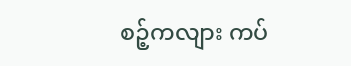စဉ့်ကလျား ကပ်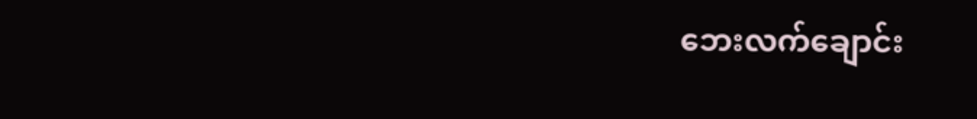ဘေးလက်ချောင်း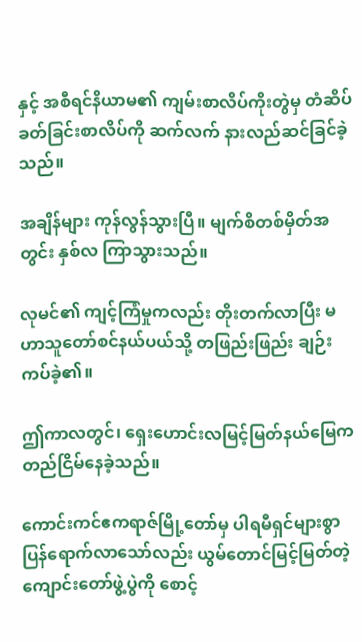နှင့် အစီရင်နိယာမ၏ ကျမ်းစာလိပ်ကိုးတွဲမှ တံဆိပ်ခတ်ခြင်းစာလိပ်ကို ဆက်လက် နားလည်ဆင်ခြင်ခဲ့သည်။

အချိန်များ ကုန်လွန်သွားပြီ။ မျက်စိတစ်မှိတ်အတွင်း နှစ်လ ကြာသွားသည်။

လုမင်၏ ကျင့်ကြံမှုကလည်း တိုးတက်လာပြီး မဟာသူတော်စင်နယ်ပယ်သို့ တဖြည်းဖြည်း ချဉ်းကပ်ခဲ့၏။

ဤကာလတွင်၊ ရှေးဟောင်းလမြင့်မြတ်‌နယ်မြေက တည်ငြိမ်နေခဲ့သည်။

ကောင်းကင်ဧကရာဇ်မြို့တော်မှ ပါရမီရှင်များစွာ ပြန်ရောက်လာသော်လည်း ယွမ်တောင်မြင့်မြတ်တဲ့ကျောင်းတော်ဖွဲ့ပွဲကို စောင့်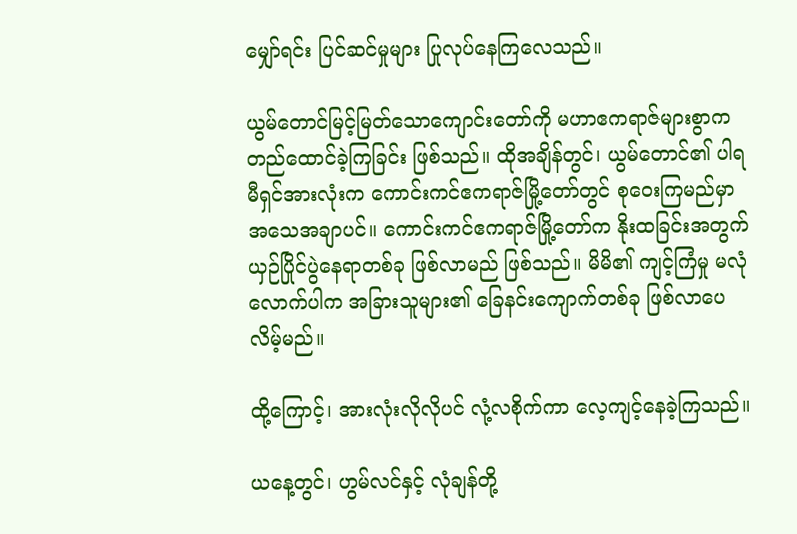မျှော်ရင်း ပြင်ဆင်မှုများ ပြုလုပ်နေကြလေသည်။

ယွမ်တောင်မြင့်မြတ်သောကျောင်းတော်ကို မဟာဧကရာဇ်များစွာက တည်ထောင်ခဲ့ကြခြင်း ဖြစ်သည်။ ထိုအချိန်တွင်၊ ယွမ်တောင်၏ ပါရမီရှင်အားလုံးက ကောင်းကင်ဧကရာဇ်မြို့တော်တွင် စုဝေးကြမည်မှာ အသေအချာပင်။ ကောင်းကင်ဧကရာဇ်မြို့တော်က နိုးထခြင်းအတွက် ယှဉ်ပြိုင်ပွဲနေရာတစ်ခု ဖြစ်လာမည် ဖြစ်သည်။ မိမိ၏ ကျင့်ကြံမှု မလုံလောက်ပါက အခြားသူများ၏ ခြေနင်းကျောက်တစ်ခု ဖြစ်လာပေလိမ့်မည်။

ထို့ကြောင့်၊ အားလုံးလိုလိုပင် လုံ့လစိုက်ကာ လေ့ကျင့်နေခဲ့ကြသည်။

ယနေ့တွင်၊ ဟွမ်လင်နှင့် လုံချန်တို့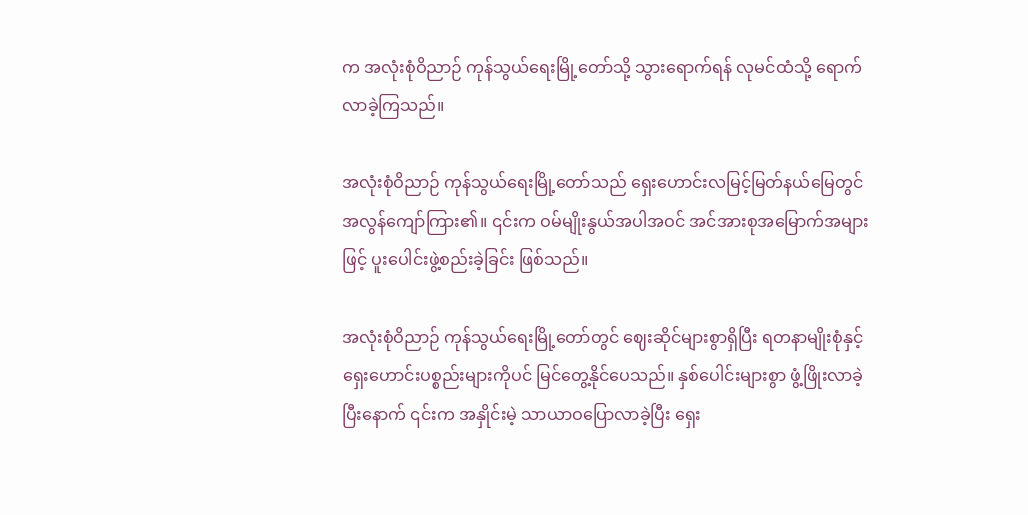က အလုံးစုံဝိညာဉ် ကုန်သွယ်ရေးမြို့တော်သို့ သွားရောက်ရန် လုမင်ထံသို့ ရောက်လာခဲ့ကြသည်။

အလုံးစုံဝိညာဉ် ကုန်သွယ်ရေးမြို့တော်သည် ရှေးဟောင်းလမြင့်မြတ်နယ်မြေတွင် အလွန်ကျော်ကြား၏။ ၎င်းက ဝမ်မျိုးနွယ်အပါအဝင် အင်အားစုအမြောက်အများဖြင့် ပူးပေါင်းဖွဲ့စည်းခဲ့ခြင်း ဖြစ်သည်။

အလုံးစုံဝိညာဉ် ကုန်သွယ်ရေးမြို့တော်တွင် ဈေးဆိုင်များစွာရှိပြီး ရတနာမျိုးစုံနှင့် ရှေးဟောင်းပစ္စည်းများကိုပင် မြင်တွေ့နိုင်ပေသည်။ နှစ်ပေါင်းများစွာ ဖွံ့ဖြိုးလာခဲ့ပြီးနောက် ၎င်းက အနှိုင်းမဲ့ သာယာဝပြောလာခဲ့ပြီး ရှေး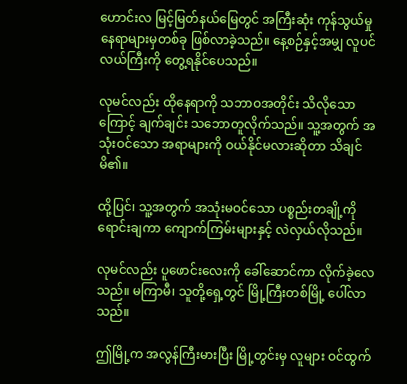ဟောင်းလ မြင့်မြတ်နယ်မြေတွင် အကြီးဆုံး ကုန်သွယ်မှုနေရာများမှတစ်ခု ဖြစ်လာခဲ့သည်။ နေ့စဉ်နှင့်အမျှ လူပင်လယ်ကြီးကို တွေ့ရနိုင်ပေသည်။

လုမင်လည်း ထိုနေရာကို သဘာဝအတိုင်း သိလိုသောကြောင့် ချက်ချင်း သဘောတူလိုက်သည်။ သူ့အတွက် အသုံးဝင်သော အရာများကို ဝယ်နိုင်မလားဆိုတာ သိချင်မိ၏။

ထို့ပြင်၊ သူ့အတွက် အသုံးမဝင်သော ပစ္စည်းတချို့ကို ရောင်းချကာ ကျောက်ကြမ်းများနှင့် လဲလှယ်လိုသည်။

လုမင်လည်း ပူဖောင်းလေးကို ခေါ်ဆောင်ကာ လိုက်ခဲ့လေသည်။ မကြာမီ၊ သူတို့ရှေ့တွင် မြို့ကြီးတစ်မြို့ ပေါ်လာသည်။

ဤမြို့က အလွန်ကြီးမားပြီး မြို့တွင်းမှ လူများ ဝင်ထွက်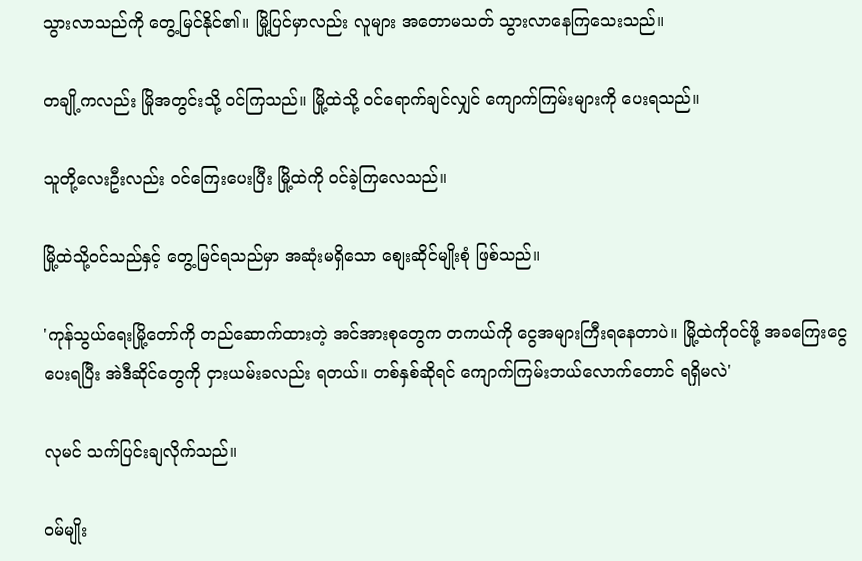သွားလာသည်ကို တွေ့မြင်နိုင်၏။ မြို့ပြင်မှာလည်း လူများ အတောမသတ် သွားလာနေကြသေးသည်။

တချို့ကလည်း မြိုအတွင်းသို့ ဝင်ကြသည်။ မြို့ထဲသို့ ဝင်ရောက်ချင်လျှင် ကျောက်ကြမ်းများကို ပေးရသည်။

သူတို့လေးဦးလည်း ဝင်ကြေးပေးပြီး မြို့ထဲကို ဝင်ခဲ့ကြလေသည်။

မြို့ထဲသို့ဝင်သည်နှင့် တွေ့မြင်ရသည်မှာ အဆုံးမရှိသော စျေးဆိုင်မျိုးစုံ ဖြစ်သည်။

'ကုန်သွယ်ရေးမြို့တော်ကို တည်ဆောက်ထားတဲ့ အင်အားစုတွေက တကယ်ကို ငွေအများကြီးရနေတာပဲ။ မြို့ထဲကိုဝင်ဖို့ အခကြေးငွေပေးရပြီး အဲဒီဆိုင်တွေကို ငှားယမ်းခလည်း ရတယ်။ တစ်နှစ်ဆိုရင် ကျောက်ကြမ်းဘယ်လောက်တောင် ရရှိမလဲ'

လုမင် သက်ပြင်းချလိုက်သည်။

ဝမ်မျိုး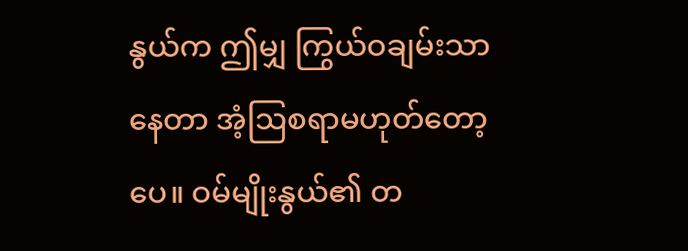နွယ်က ဤမျှ ကြွယ်ဝချမ်းသာနေတာ အံ့ဩစရာမဟုတ်တော့ပေ။ ဝမ်မျိုးနွယ်၏ တ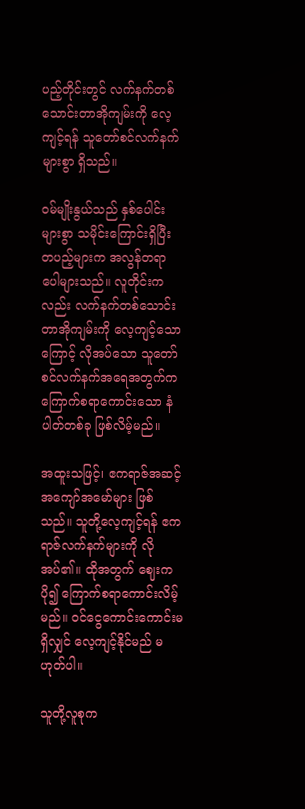ပည့်တိုင်းတွင် လက်နက်တစ်သောင်းတာအိုကျမ်းကို လေ့ကျင့်ရန် သူတော်စင်လက်နက်များစွာ ရှိသည်။

ဝမ်မျိုးနွယ်သည် နှစ်ပေါင်းများစွာ သမိုင်းကြောင်းရှိပြီး တပည့်များက အလွန်တရာ ပေါများသည်။ လူတိုင်းကလည်း လက်နက်တစ်သောင်းတာအိုကျမ်းကို လေ့ကျင့်သောကြောင့် လိုအပ်သော သူတော်စင်လက်နက်အရေအတွက်က ကြောက်စရာကောင်းသော နံပါတ်တစ်ခု ဖြစ်လိမ့်မည်။

အထူးသဖြင့်၊ ဧကရာဇ်အဆင့် အကျော်အမော်များ ဖြစ်သည်။ သူတို့လေ့ကျင့်ရန် ဧကရာဇ်လက်နက်များကို လိုအပ်၏။ ထိုအတွက် ဈေးက ပို၍ ကြောက်စရာကောင်းလိမ့်မည်။ ဝင်ငွေကောင်းကောင်းမရှိလျှင် လေ့ကျင့်နိုင်မည် မဟုတ်ပါ။

သူတို့လူစုက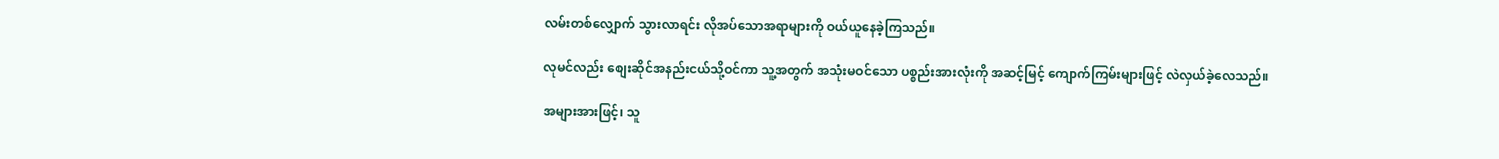လမ်းတစ်လျှောက် သွားလာရင်း လိုအပ်သောအရာများကို ဝယ်ယူနေခဲ့ကြသည်။

လုမင်လည်း စျေးဆိုင်အနည်းငယ်သို့ဝင်ကာ သူ့အတွက် အသုံးမဝင်သော ပစ္စည်းအားလုံးကို အဆင့်မြင့် ကျောက်ကြမ်းများဖြင့် လဲလှယ်ခဲ့လေသည်။

အများအားဖြင့်၊ သူ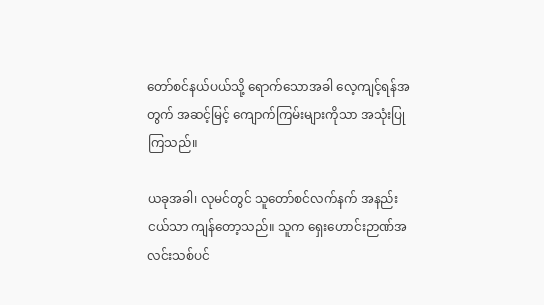တော်စင်နယ်ပယ်သို့ ရောက်သောအခါ လေ့ကျင့်ရန်အတွက် အဆင့်မြင့် ကျောက်ကြမ်းများကိုသာ အသုံးပြုကြသည်။

ယခုအခါ၊ လုမင်တွင် သူတော်စင်လက်နက် အနည်းငယ်သာ ကျန်တော့သည်။ သူက ရှေးဟောင်းဉာဏ်အလင်းသစ်ပင်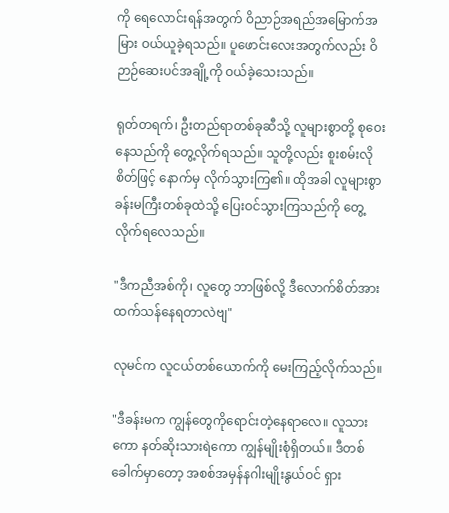ကို ရေလောင်းရန်အတွက် ဝိညာဉ်အရည်အမြောက်အမြား ဝယ်ယူခဲ့ရသည်။ ပူဖောင်းလေးအတွက်လည်း ဝိဉာဉ်ဆေးပင်အချို့ကို ဝယ်ခဲ့သေးသည်။

ရုတ်တရက်၊ ဦးတည်ရာတစ်ခုဆီသို့ လူများစွာတို့ စုဝေးနေသည်ကို တွေ့လိုက်ရသည်။ သူတို့လည်း စူးစမ်းလိုစိတ်ဖြင့် နောက်မှ လိုက်သွားကြ၏။ ထိုအခါ လူများစွာ ခန်းမကြီးတစ်ခုထဲသို့ ပြေးဝင်သွားကြသည်ကို တွေ့လိုက်ရလေသည်။

"ဒီကညီအစ်ကို၊ လူတွေ ဘာဖြစ်လို့ ဒီလောက်စိတ်အားထက်သန်နေရတာလဲ‌ဗျ"

လုမင်က လူငယ်တစ်ယောက်ကို ‌မေးကြည့်လိုက်သည်။

"ဒီခန်းမက ကျွန်တွေကိုရောင်းတဲ့နေရာလေ။ လူသားကော နတ်ဆိုးသားရဲကော ကျွန်မျိုးစုံရှိတယ်။ ဒီတစ်ခေါက်မှာတော့ အစစ်အမှန်နဂါးမျိုးနွယ်ဝင် ရှား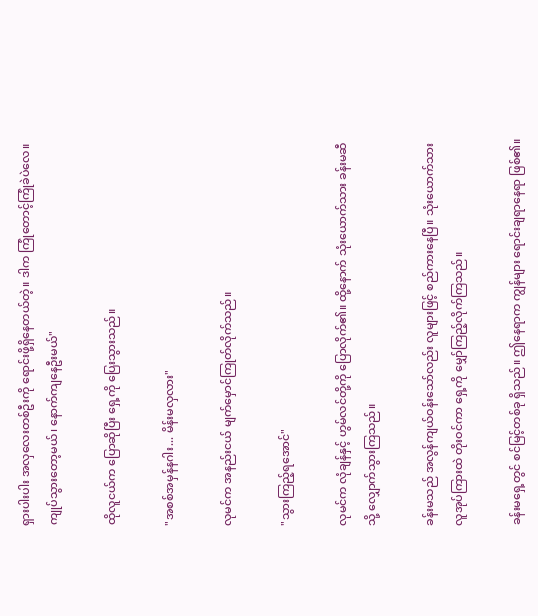ရှားပါးပါး အလှလေးတစ်ဦးကို ရောင်းဖို့ရှိနေတယ်တဲ့။ ဒါက ကြုံတောင့်ကြုံခဲပဲလေ။ ကျုပ်သွားတော့မယ်၊ နောက်ကျနေဦးမယ်"

ထိုလူငယ်က ပြောဆိုပြီး ရှေ့ကို ပြေးသွားသည်။

"အစစ်အမှန်နဂါး... မိန်းမလှလား"

လုမင်က အနည်းငယ် မျက်မှောင်ကြုတ်လိုက်သည်။

"သွားကြည့်ရအောင်"

လုမင်က လုံချန်နှင့် ဟွမ်လင်တို့ကို ပြောလိုက်၏။ ထို့နောက် သုံးယောက်သား ခန်းမဆီသို့ လျှောက်သွားကြသည်။

ခန်းမသည် အလွန်ကျယ်ဝန်းသော်လည်း လူများဖြင့် စည်ကားနေပြီ။ သုံးယောက်သား လူအုပ်ကြားထဲ တိုးဝင်ကာ ရှေ့ကို မျှော်ကြည့်လိုက်ကြသည်။

ခန်းမရှေ့တွင် စင်မြင့်တစ်ခု ရှိသည်။ ဤနေရာက ကျွန်များ ရောင်းချရာနေရာ ဖြစ်၏။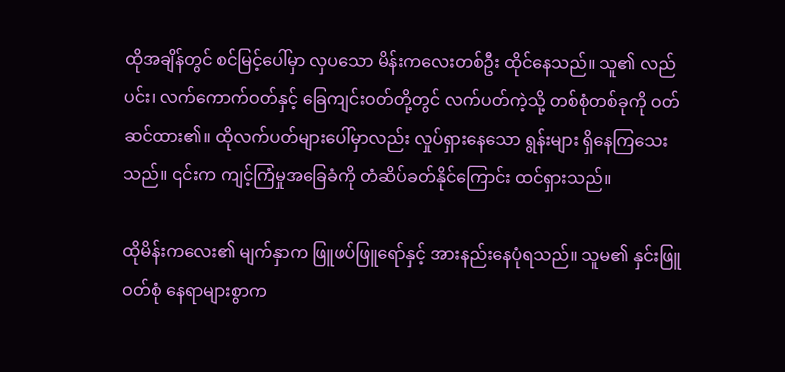ထိုအချိန်တွင် စင်မြင့်ပေါ်မှာ လှပသော မိန်းကလေးတစ်ဦး ထိုင်နေသည်။ သူ၏ လည်ပင်း၊ လက်ကောက်ဝတ်နှင့် ခြေကျင်းဝတ်တို့တွင် ‌လက်ပတ်ကဲ့သို့ တစ်စုံတစ်ခုကို ဝတ်ဆင်ထား၏။ ထိုလက်ပတ်များပေါ်မှာလည်း လှုပ်ရှားနေသော ရွန်းများ ရှိနေကြသေးသည်။ ၎င်းက ကျင့်ကြံမှုအခြေခံကို တံဆိပ်ခတ်နိုင်ကြောင်း ထင်ရှားသည်။

ထိုမိန်းကလေး၏ မျက်နှာက ဖြူဖပ်ဖြူရော်နှင့် အားနည်းနေပုံရသည်။ သူမ၏ နှင်းဖြူဝတ်စုံ နေရာများစွာက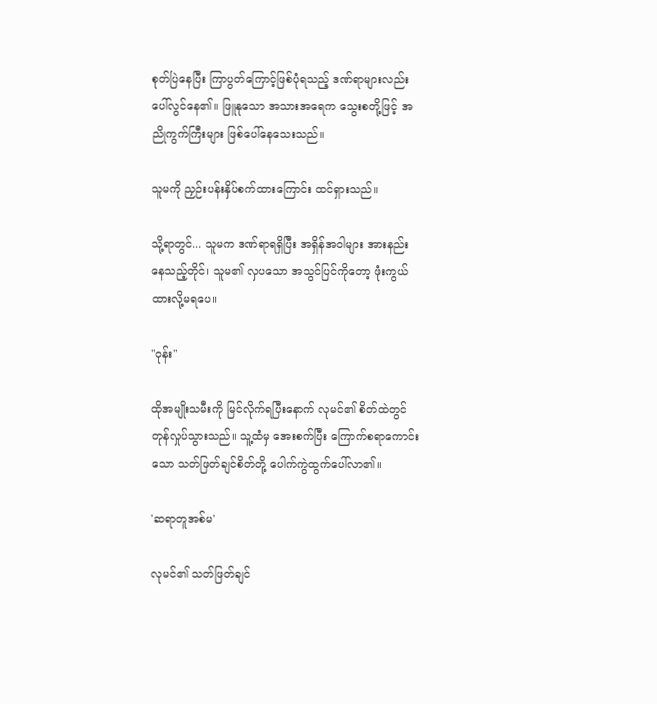စုတ်ပြဲနေပြီး ကြာပွတ်ကြောင့်ဖြစ်ပုံရသည့် ဒဏ်ရာများလည်း ပေါ်လွင်နေ၏။ ဖြူနုသော အသားအရေက သွေးစတို့ဖြင့် အညိုကွက်ကြီးများ ဖြစ်ပေါ်နေသေးသည်။

သူမကို ညှဉ်းပန်းနှိပ်စက်ထားကြောင်း ထင်ရှားသည်။

သို့ရာတွင်... သူမက ဒဏ်ရာရရှိပြီး အရှိန်အဝါများ အားနည်းနေသည့်တိုင်၊ သူမ၏ လှပသော အသွင်ပြင်ကိုတော့ ဖုံးကွယ်ထားလို့မရပေ။

"ဝုန်း"

ထိုအမျိုးသမီးကို မြင်လိုက်ရပြီးနောက် လုမင်၏ စိတ်ထဲတွင် တုန်လှုပ်သွားသည်။ သူ့ထံမှ အေးစက်ပြီး ကြောက်စရာကောင်းသော သတ်ဖြတ်ချင်စိတ်တို့ ပေါက်ကွဲထွက်ပေါ်လာ၏။

'ဆရာတူအစ်မ'

လုမင်၏ သတ်ဖြတ်ချင်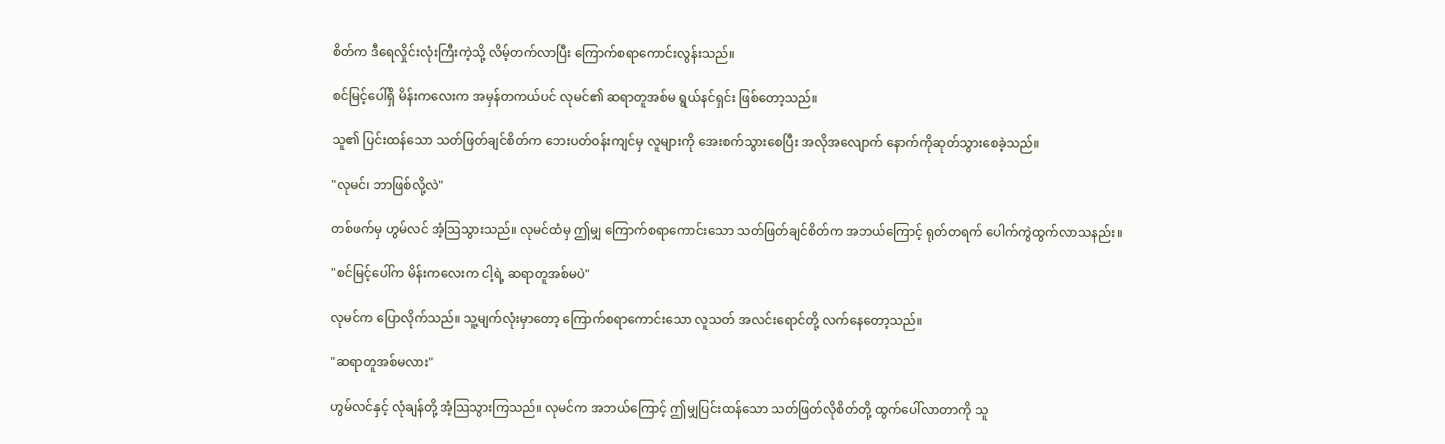စိတ်က ဒီရေလှိုင်းလုံးကြီးကဲ့သို့ လိမ့်တက်လာပြီး ကြောက်စရာကောင်းလွန်းသည်။

စင်မြင့်ပေါ်ရှိ မိန်းကလေးက အမှန်တကယ်ပင် လုမင်၏ ဆရာတူအစ်မ ရွယ်နင်ရှင်း ဖြစ်တော့သည်။

သူ၏ ပြင်းထန်သော သတ်ဖြတ်ချင်စိတ်က ဘေးပတ်ဝန်းကျင်မှ လူများကို အေးစက်သွားစေပြီး အလိုအလျောက် နောက်ကိုဆုတ်သွားစေခဲ့သည်။

"လုမင်၊ ဘာဖြစ်လို့လဲ"

တစ်ဖက်မှ ဟွမ်လင် အံ့သြသွားသည်။ လုမင်ထံမှ ဤမျှ ကြောက်စရာကောင်းသော သတ်ဖြတ်ချင်စိတ်က အဘယ်ကြောင့် ရုတ်တရက် ပေါက်ကွဲထွက်လာသနည်း။

"စင်မြင့်ပေါ်က မိန်းကလေးက ငါ့ရဲ့ ဆရာတူအစ်မပဲ"

လုမင်က ပြောလိုက်သည်။ သူ့မျက်လုံးမှာတော့ ကြောက်စရာကောင်းသော လူသတ် အလင်းရောင်တို့ လက်နေတော့သည်။

"ဆရာတူအစ်မလား"

ဟွမ်လင်နှင့် လုံချန်တို့ အံ့သြသွားကြသည်။ လုမင်က အဘယ်ကြောင့် ဤမျှပြင်းထန်သော သတ်ဖြတ်လိုစိတ်တို့ ထွက်ပေါ်လာတာကို သူ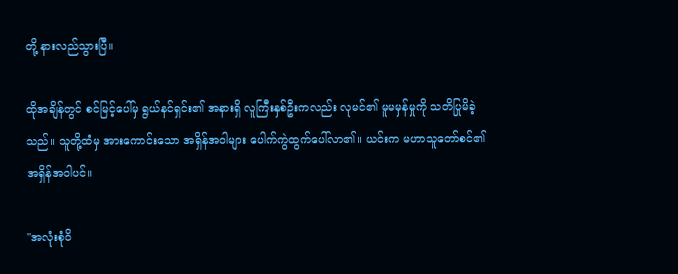တို့ နားလည်သွားပြီ။

ထိုအချိန်တွင် စင်မြင့်ပေါ်မှ ရွယ်နင်ရှင်း၏ အနားရှိ လူကြီးနှစ်ဦးကလည်း လုမင်၏ မူမမှန်မှုကို သတိပြုမိခဲ့သည်။ သူတို့ထံမှ အားကောင်းသော အရှိန်အဝါများ ပေါက်ကွဲထွက်ပေါ်လာ၏။ ယင်းက မဟာသူတော်စင်၏ အရှိန်အဝါပင်။

"အလုံးစုံဝိ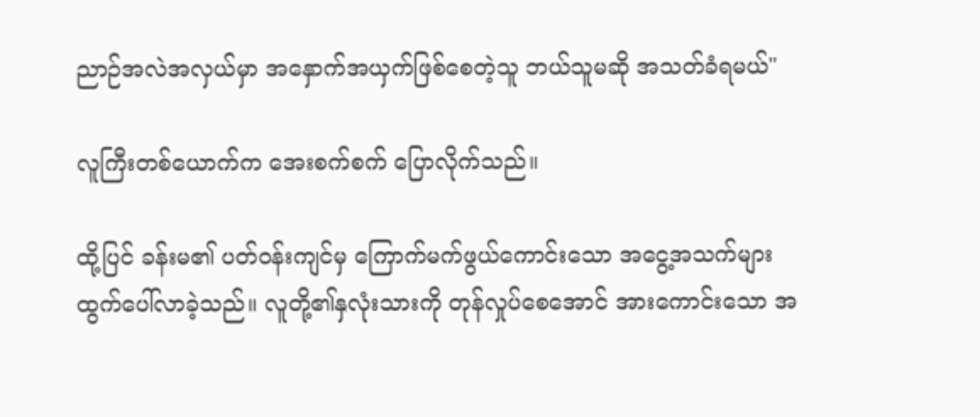ညာဉ်အလဲအလှယ်မှာ အနှောက်အယှက်ဖြစ်စေတဲ့သူ ဘယ်သူမဆို အသတ်ခံရမယ်"

လူကြီးတစ်ယောက်က အေးစက်စက် ပြောလိုက်သည်။

ထို့ပြင် ခန်းမ၏ ပတ်ဝန်းကျင်မှ ကြောက်မက်ဖွယ်ကောင်းသော အငွေ့အသက်များ ထွက်ပေါ်လာခဲ့သည်။ လူတို့၏နှလုံးသားကို တုန်လှုပ်စေအောင် အားကောင်းသော အ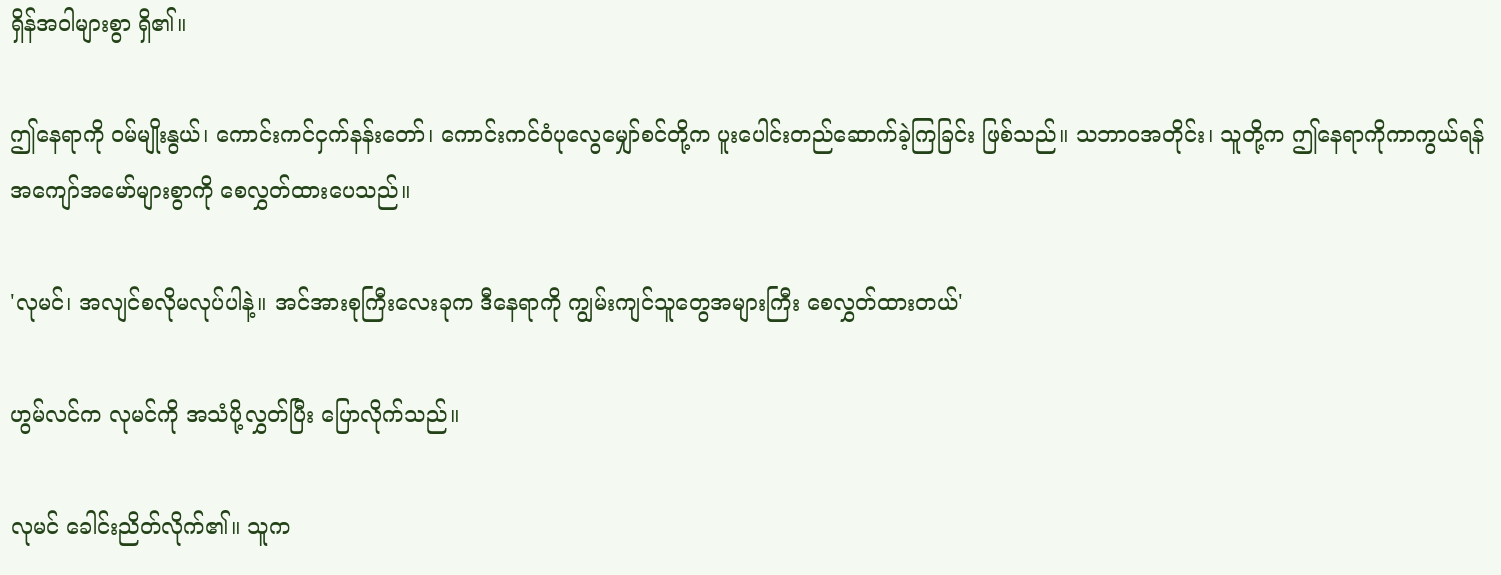ရှိန်အဝါများစွာ ရှိ၏။

ဤနေရာကို ဝမ်မျိုးနွယ်၊ ကောင်းကင်ငှက်နန်းတော်၊ ကောင်းကင်ဝံပုလွေမျှော်စင်တို့က ပူးပေါင်းတည်ဆောက်ခဲ့ကြခြင်း ဖြစ်သည်။ သဘာဝအတိုင်း၊ သူတို့က ဤနေရာကိုကာကွယ်ရန် အကျော်အမော်များစွာကို စေလွှတ်ထားပေသည်။

'လုမင်၊ အလျင်စလိုမလုပ်ပါနဲ့။ အင်အားစုကြီးလေးခုက ဒီနေရာကို ကျွမ်းကျင်သူတွေအများကြီး စေလွှတ်ထားတယ်'

ဟွမ်လင်က လုမင်ကို အသံပို့လွှတ်ပြီး ပြောလိုက်သည်။

လုမင် ခေါင်းညိတ်လိုက်၏။ သူက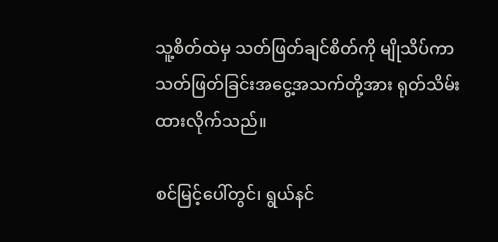သူ့စိတ်ထဲမှ သတ်ဖြတ်ချင်စိတ်ကို မျိုသိပ်ကာ သတ်ဖြတ်ခြင်းအငွေ့အသက်တို့အား ရုတ်သိမ်းထားလိုက်သည်။

စင်မြင့်ပေါ်တွင်၊ ရွယ်နင်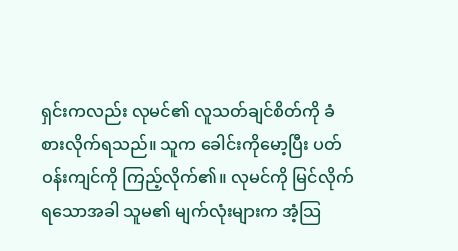ရှင်းကလည်း လုမင်၏ လူသတ်ချင်စိတ်ကို ခံစားလိုက်ရသည်။ သူက ခေါင်းကိုမော့ပြီး ပတ်ဝန်းကျင်ကို ကြည့်လိုက်၏။ လုမင်ကို မြင်လိုက်ရသောအခါ သူမ၏ မျက်လုံးများက အံ့သြ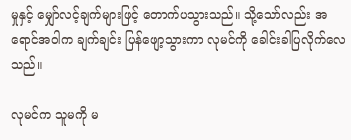မှုနှင့် မျှော်လင့်ချက်များဖြင့် တောက်ပသွားသည်။ သို့သော်လည်း အရောင်အဝါက ချက်ချင်း ပြန်ဖျော့သွားကာ လုမင်ကို ခေါင်းခါပြလိုက်လေသည်။

လုမင်က သူမကို မ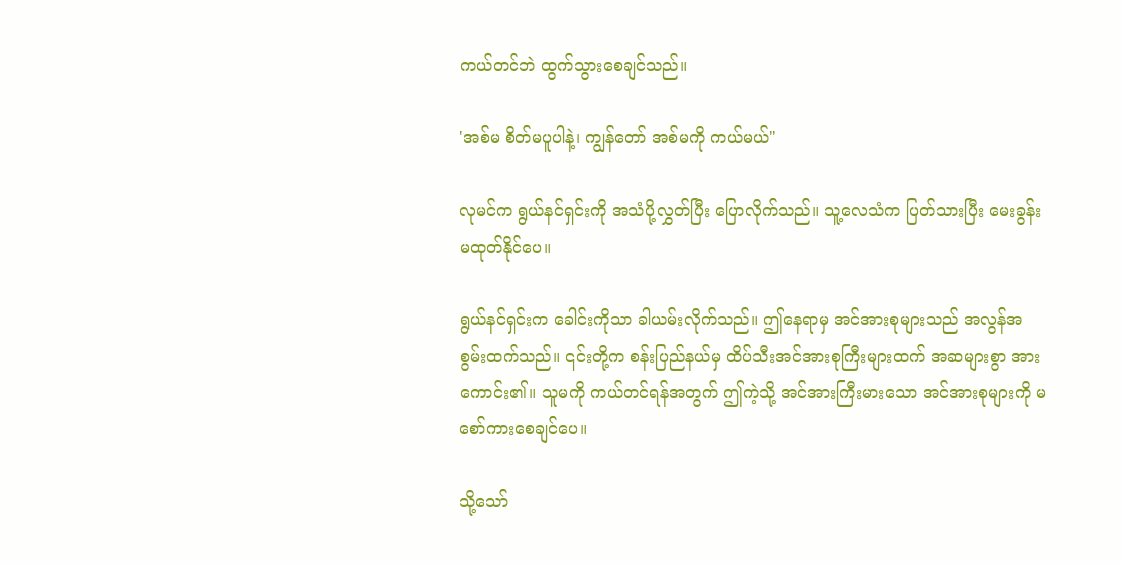ကယ်တင်ဘဲ ထွက်သွားစေချင်သည်။

'အစ်မ စိတ်မပူပါနဲ့၊ ကျွန်တော် အစ်မကို ကယ်မယ်"

လုမင်က ရွယ်နင်ရှင်းကို အသံပို့လွှတ်ပြီး ပြောလိုက်သည်။ သူ့လေသံက ပြတ်သားပြီး မေးခွန်းမထုတ်နိုင်ပေ။

ရွယ်နင်ရှင်းက ခေါင်းကိုသာ ခါယမ်းလိုက်သည်။ ဤနေရာမှ အင်အားစုများသည် အလွန်အစွမ်းထက်သည်။ ၎င်းတို့က စန်းပြည်နယ်မှ ထိပ်သီးအင်အားစုကြီးများထက် အဆများစွာ အားကောင်း၏။ သူမကို ကယ်တင်ရန်အတွက် ဤကဲ့သို့ အင်အားကြီးမားသော အင်အားစုများကို မစော်ကားစေချင်ပေ။

သို့သော်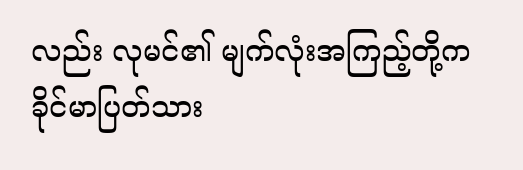လည်း လုမင်၏ မျက်လုံးအကြည့်တို့က ခိုင်မာပြတ်သား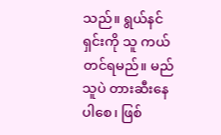သည်။ ရွယ်နင်ရှင်းကို သူ ကယ်တင်ရမည်။ မည်သူပဲ တားဆီးနေပါစေ၊ ဖြစ်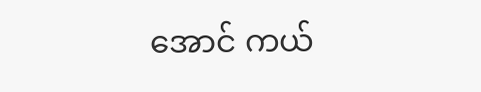အောင် ကယ်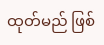ထုတ်မည် ဖြစ်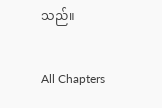သည်။

All Chapters